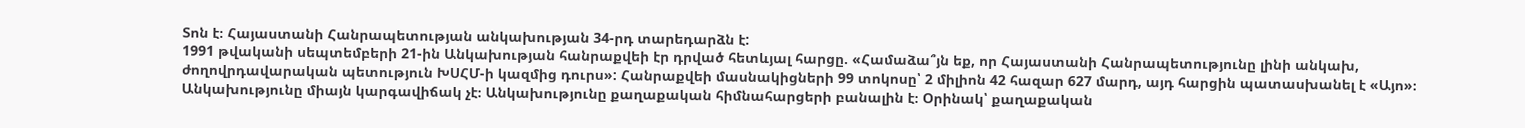Տոն է։ Հայաստանի Հանրապետության անկախության 34-րդ տարեդարձն է:
1991 թվականի սեպտեմբերի 21-ին Անկախության հանրաքվեի էր դրված հետևյալ հարցը. «Համաձա՞յն եք, որ Հայաստանի Հանրապետությունը լինի անկախ, ժողովրդավարական պետություն ԽՍՀՄ-ի կազմից դուրս»: Հանրաքվեի մասնակիցների 99 տոկոսը՝ 2 միլիոն 42 հազար 627 մարդ, այդ հարցին պատասխանել է «Այո»։
Անկախությունը միայն կարգավիճակ չէ։ Անկախությունը քաղաքական հիմնահարցերի բանալին է։ Օրինակ՝ քաղաքական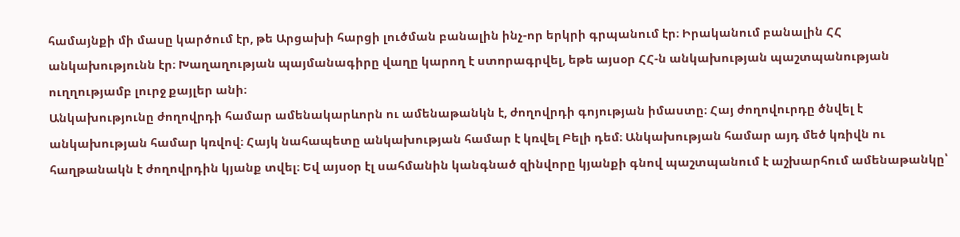համայնքի մի մասը կարծում էր, թե Արցախի հարցի լուծման բանալին ինչ-որ երկրի գրպանում էր։ Իրականում բանալին ՀՀ անկախությունն էր։ Խաղաղության պայմանագիրը վաղը կարող է ստորագրվել, եթե այսօր ՀՀ-ն անկախության պաշտպանության ուղղությամբ լուրջ քայլեր անի։
Անկախությունը ժողովրդի համար ամենակարևորն ու ամենաթանկն է, ժողովրդի գոյության իմաստը։ Հայ ժողովուրդը ծնվել է անկախության համար կռվով։ Հայկ նահապետը անկախության համար է կռվել Բելի դեմ։ Անկախության համար այդ մեծ կռիվն ու հաղթանակն է ժողովրդին կյանք տվել։ Եվ այսօր էլ սահմանին կանգնած զինվորը կյանքի գնով պաշտպանում է աշխարհում ամենաթանկը՝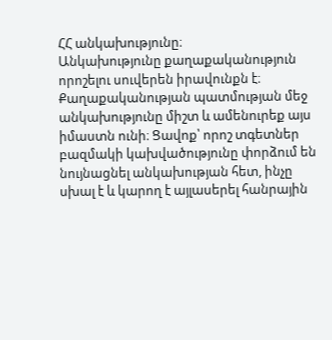ՀՀ անկախությունը։
Անկախությունը քաղաքականություն որոշելու սուվերեն իրավունքն է։ Քաղաքականության պատմության մեջ անկախությունը միշտ և ամենուրեք այս իմաստն ունի։ Ցավոք՝ որոշ տգետներ բազմակի կախվածությունը փորձում են նույնացնել անկախության հետ, ինչը սխալ է և կարող է այլասերել հանրային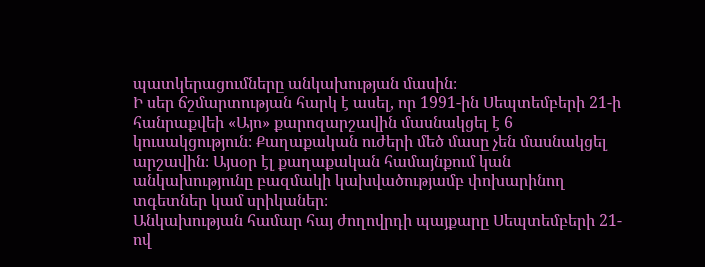պատկերացումները անկախության մասին։
Ի սեր ճշմարտության հարկ է ասել, որ 1991-ին Սեպտեմբերի 21-ի հանրաքվեի «Այո» քարոզարշավին մասնակցել է 6 կուսակցություն։ Քաղաքական ուժերի մեծ մասը չեն մասնակցել արշավին։ Այսօր էլ քաղաքական համայնքում կան անկախությունը բազմակի կախվածությամբ փոխարինող տգետներ կամ սրիկաներ։
Անկախության համար հայ ժողովրդի պայքարը Սեպտեմբերի 21-ով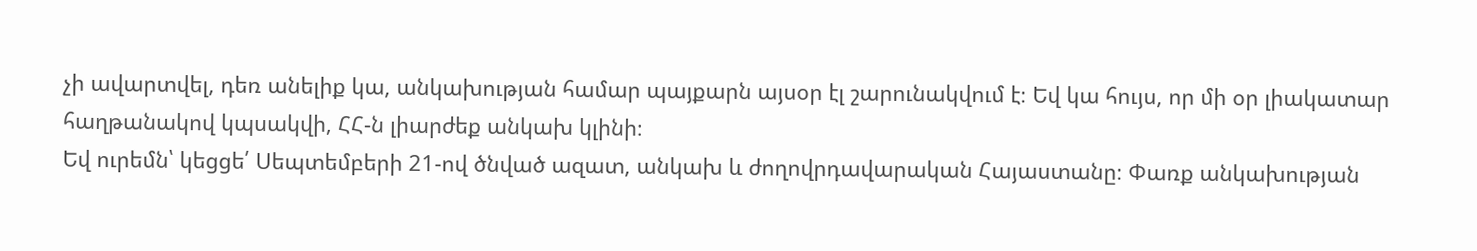չի ավարտվել, դեռ անելիք կա, անկախության համար պայքարն այսօր էլ շարունակվում է։ Եվ կա հույս, որ մի օր լիակատար հաղթանակով կպսակվի, ՀՀ-ն լիարժեք անկախ կլինի։
Եվ ուրեմն՝ կեցցե՛ Սեպտեմբերի 21-ով ծնված ազատ, անկախ և ժողովրդավարական Հայաստանը։ Փառք անկախության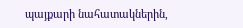պայքարի նահատակներին,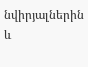նվիրյալներին և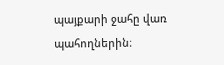պայքարի ջահը վառ պահողներին։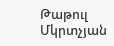Թաթուլ Մկրտչյան